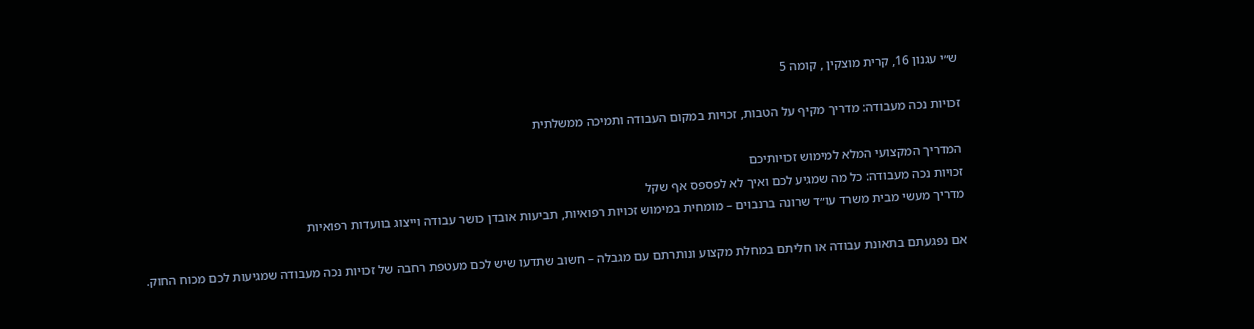ש״י עגנון 16, קרית מוצקין , קומה 5

זכויות נכה מעבודה: מדריך מקיף על הטבות, זכויות במקום העבודה ותמיכה ממשלתית

המדריך המקצועי המלא למימוש זכויותיכם
זכויות נכה מעבודה: כל מה שמגיע לכם ואיך לא לפספס אף שקל
מדריך מעשי מבית משרד עו״ד שרונה ברנבוים – מומחית במימוש זכויות רפואיות, תביעות אובדן כושר עבודה וייצוג בוועדות רפואיות

אם נפגעתם בתאונת עבודה או חליתם במחלת מקצוע ונותרתם עם מגבלה – חשוב שתדעו שיש לכם מעטפת רחבה של זכויות נכה מעבודה שמגיעות לכם מכוח החוק.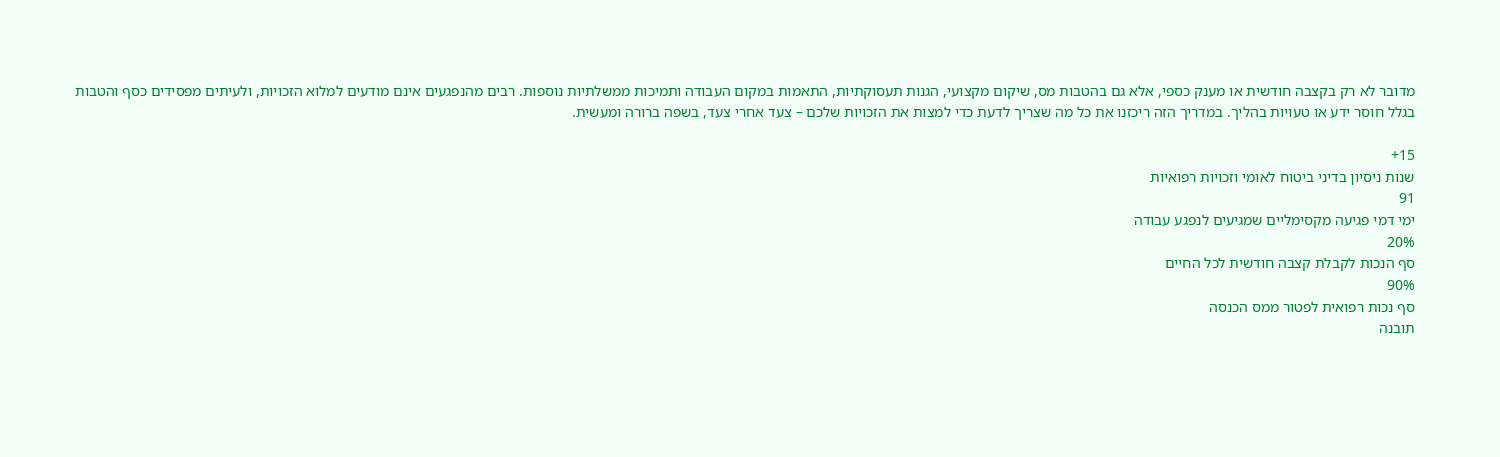מדובר לא רק בקצבה חודשית או מענק כספי, אלא גם בהטבות מס, שיקום מקצועי, הגנות תעסוקתיות, התאמות במקום העבודה ותמיכות ממשלתיות נוספות. רבים מהנפגעים אינם מודעים למלוא הזכויות, ולעיתים מפסידים כסף והטבות בגלל חוסר ידע או טעויות בהליך. במדריך הזה ריכזנו את כל מה שצריך לדעת כדי למצות את הזכויות שלכם – צעד אחרי צעד, בשפה ברורה ומעשית.

15+
שנות ניסיון בדיני ביטוח לאומי וזכויות רפואיות
91
ימי דמי פגיעה מקסימליים שמגיעים לנפגע עבודה
20%
סף הנכות לקבלת קצבה חודשית לכל החיים
90%
סף נכות רפואית לפטור ממס הכנסה
תובנה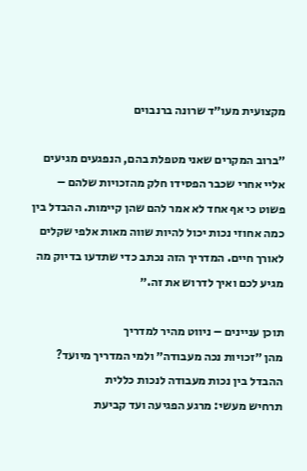מקצועית מעו״ד שרונה ברנבוים

״ברוב המקרים שאני מטפלת בהם, הנפגעים מגיעים אליי אחרי שכבר הפסידו חלק מהזכויות שלהם – פשוט כי אף אחד לא אמר להם שהן קיימות. ההבדל בין כמה אחוזי נכות יכול להיות שווה מאות אלפי שקלים לאורך חיים. המדריך הזה נכתב כדי שתדעו בדיוק מה מגיע לכם ואיך לדרוש את זה.״

תוכן עניינים – ניווט מהיר למדריך
מהן ״זכויות נכה מעבודה״ ולמי המדריך מיועד?
ההבדל בין נכות מעבודה לנכות כללית
תרחיש מעשי: מרגע הפגיעה ועד קביעת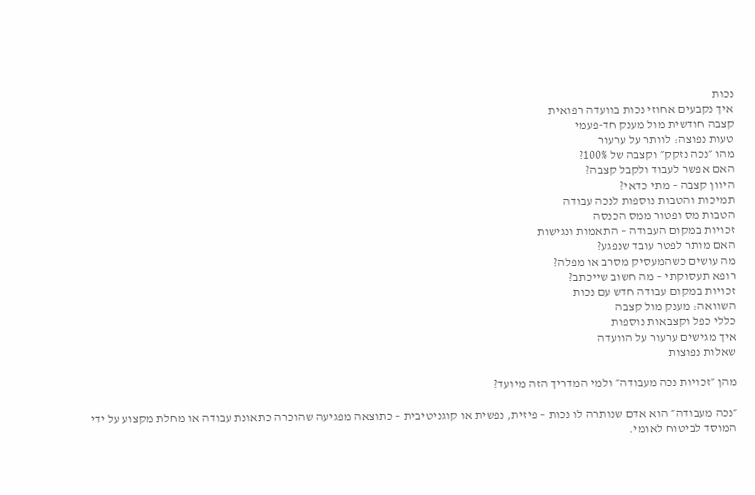נכות
איך נקבעים אחוזי נכות בוועדה רפואית
קצבה חודשית מול מענק חד-פעמי
טעות נפוצה: לוותר על ערעור
מהו ״נכה נזקק״ וקצבה של 100%?
האם אפשר לעבוד ולקבל קצבה?
היוון קצבה – מתי כדאי?
תמיכות והטבות נוספות לנכה עבודה
הטבות מס ופטור ממס הכנסה
זכויות במקום העבודה – התאמות ונגישות
האם מותר לפטר עובד שנפגע?
מה עושים כשהמעסיק מסרב או מפלה?
רופא תעסוקתי – מה חשוב שייכתב?
זכויות במקום עבודה חדש עם נכות
השוואה: מענק מול קצבה
כללי כפל וקצבאות נוספות
איך מגישים ערעור על הוועדה
שאלות נפוצות

מהן ״זכויות נכה מעבודה״ ולמי המדריך הזה מיועד?

״נכה מעבודה״ הוא אדם שנותרה לו נכות – פיזית, נפשית או קוגניטיבית – כתוצאה מפגיעה שהוכרה כתאונת עבודה או מחלת מקצוע על ידי המוסד לביטוח לאומי.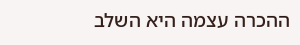ההכרה עצמה היא השלב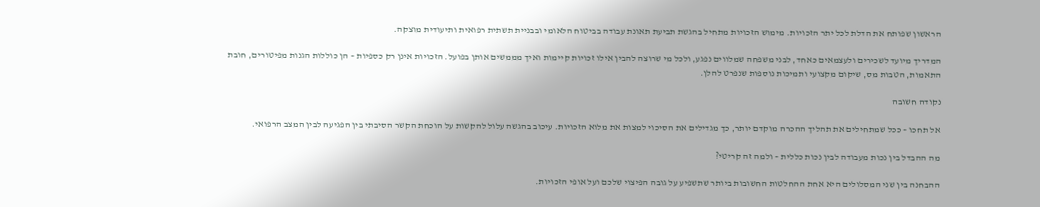הראשון שפותח את הדלת לכל יתר הזכויות. מימוש הזכויות מתחיל בהגשת תביעת תאונת עבודה בביטוח הלאומי ובבניית תשתית רפואית ותיעודית מוצקה.

המדריך מיועד לשכירים ולעצמאים כאחד, לבני משפחה שמלווים נפגע, ולכל מי שרוצה להבין אילו זכויות קיימות ואיך מממשים אותן בפועל. הזכויות אינן רק כספיות – הן כוללות הגנות מפיטורים, חובת התאמות, הטבות מס, שיקום מקצועי ותמיכות נוספות שנפרט להלן.

נקודה חשובה

אל תחכו – ככל שמתחילים את תהליך ההכרה מוקדם יותר, כך מגדילים את הסיכוי למצות את מלוא הזכויות. עיכוב בהגשה עלול להקשות על הוכחת הקשר הסיבתי בין הפגיעה לבין המצב הרפואי.

מה ההבדל בין נכות מעבודה לבין נכות כללית – ולמה זה קריטי?

ההבחנה בין שני המסלולים היא אחת ההחלטות החשובות ביותר שתשפיע על גובה הפיצוי שלכם ועל אופי הזכויות.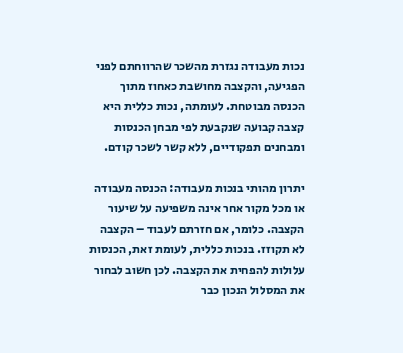נכות מעבודה נגזרת מהשכר שהרווחתם לפני הפגיעה, והקצבה מחושבת כאחוז מתוך הכנסה מבוטחת. לעומתה, נכות כללית היא קצבה קבועה שנקבעת לפי מבחן הכנסות ומבחנים תפקודיים, ללא קשר לשכר קודם.

יתרון מהותי בנכות מעבודה: הכנסה מעבודה או מכל מקור אחר אינה משפיעה על שיעור הקצבה. כלומר, אם חזרתם לעבוד – הקצבה לא תקוזז. בנכות כללית, לעומת זאת, הכנסות עלולות להפחית את הקצבה. לכן חשוב לבחור את המסלול הנכון כבר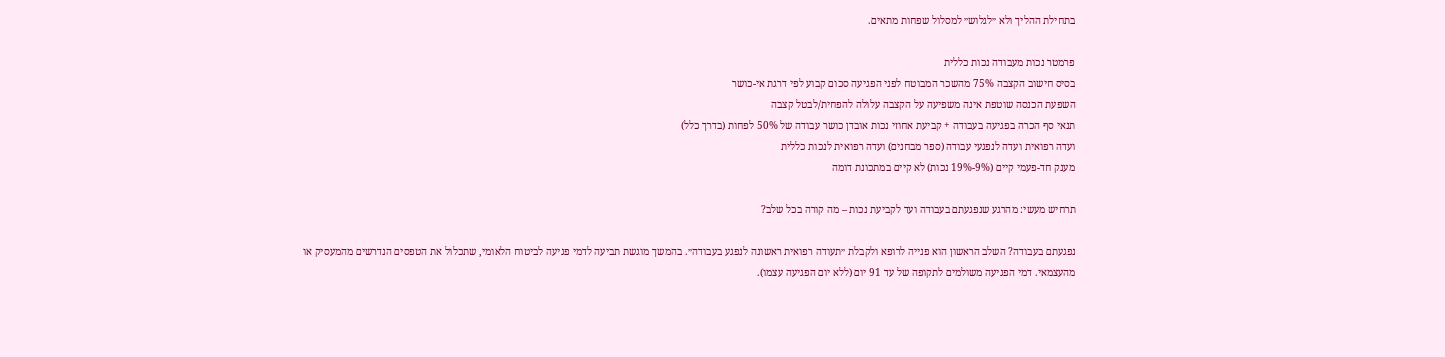בתחילת ההליך ולא ״לגלוש״ למסלול שפחות מתאים.

פרמטר נכות מעבודה נכות כללית
בסיס חישוב הקצבה 75% מהשכר המבוטח לפני הפגיעה סכום קבוע לפי דרגת אי-כושר
השפעת הכנסה שוטפת אינה משפיעה על הקצבה עלולה להפחית/לבטל קצבה
תנאי סף הכרה בפגיעה בעבודה + קביעת אחוזי נכות אובדן כושר עבודה של 50% לפחות (בדרך כלל)
ועדה רפואית ועדה לנפגעי עבודה (ספר מבחנים) ועדה רפואית לנכות כללית
מענק חד-פעמי קיים (9%-19% נכות) לא קיים במתכונת דומה

תרחיש מעשי: מהרגע שנפגעתם בעבודה ועד לקביעת נכות – מה קורה בכל שלב?

נפגעתם בעבודה? השלב הראשון הוא פנייה לרופא ולקבלת ״תעודה רפואית ראשונה לנפגע בעבודה״. בהמשך מוגשת תביעה לדמי פגיעה לביטוח הלאומי, שתכלול את הטפסים הנדרשים מהמעסיק או מהעצמאי. דמי הפגיעה משולמים לתקופה של עד 91 יום (ללא יום הפגיעה עצמו).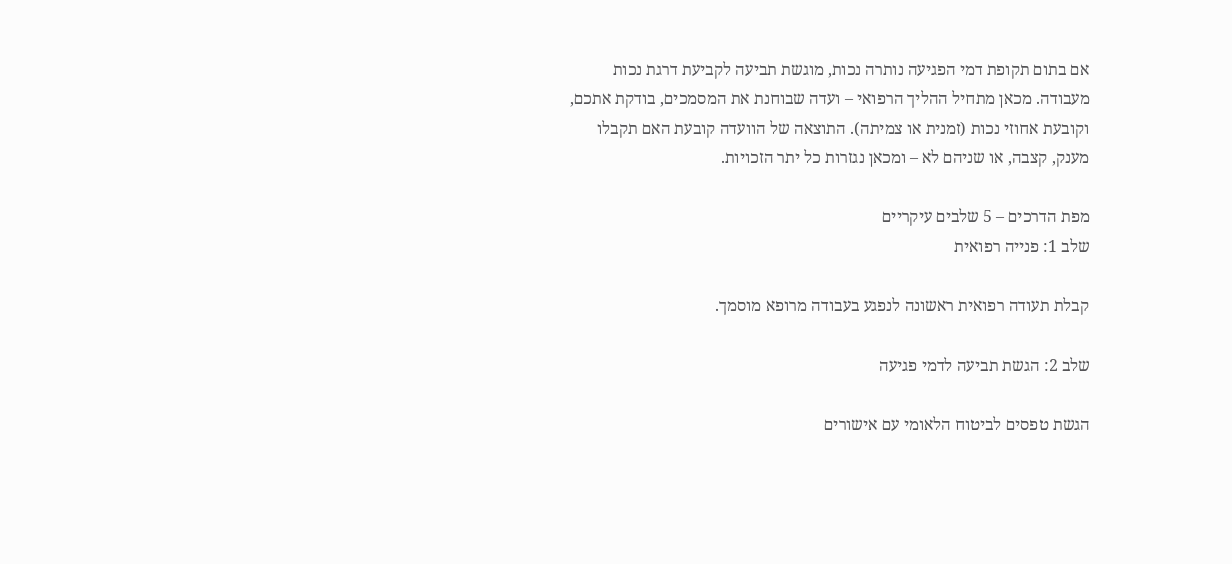אם בתום תקופת דמי הפגיעה נותרה נכות, מוגשת תביעה לקביעת דרגת נכות מעבודה. מכאן מתחיל ההליך הרפואי – ועדה שבוחנת את המסמכים, בודקת אתכם, וקובעת אחוזי נכות (זמנית או צמיתה). התוצאה של הוועדה קובעת האם תקבלו מענק, קצבה, או שניהם לא – ומכאן נגזרות כל יתר הזכויות.

מפת הדרכים – 5 שלבים עיקריים
שלב 1: פנייה רפואית

קבלת תעודה רפואית ראשונה לנפגע בעבודה מרופא מוסמך.

שלב 2: הגשת תביעה לדמי פגיעה

הגשת טפסים לביטוח הלאומי עם אישורים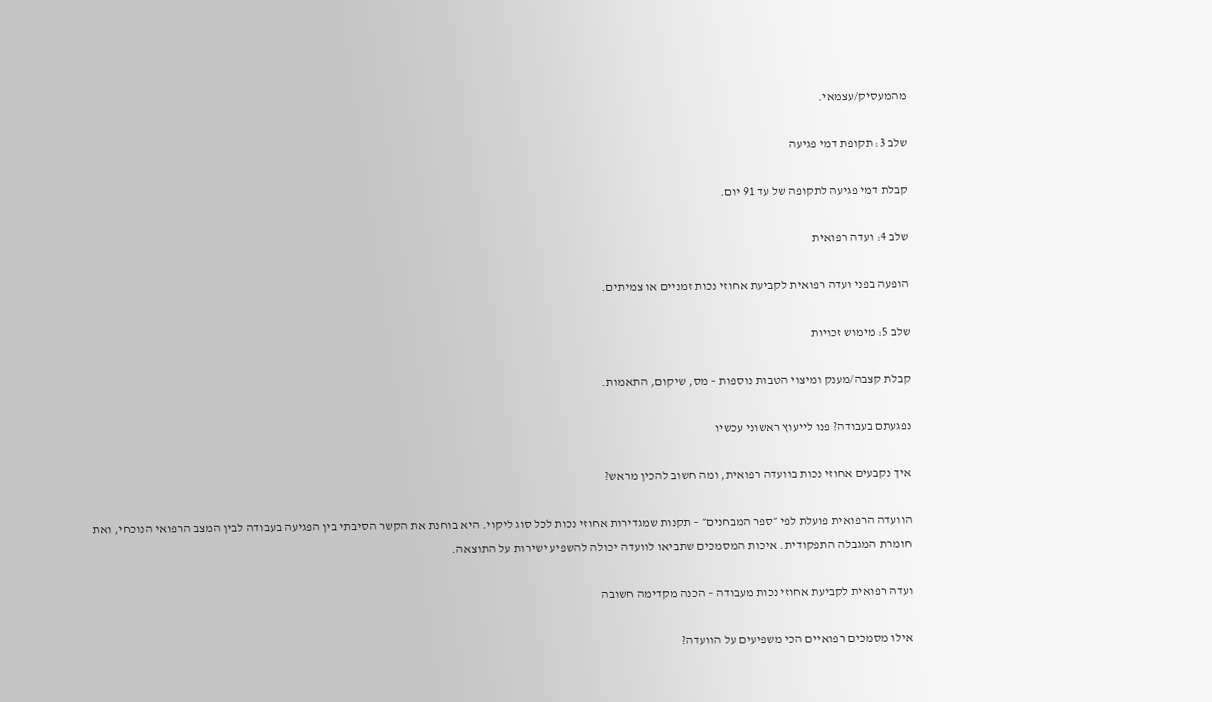מהמעסיק/עצמאי.

שלב 3: תקופת דמי פגיעה

קבלת דמי פגיעה לתקופה של עד 91 יום.

שלב 4: ועדה רפואית

הופעה בפני ועדה רפואית לקביעת אחוזי נכות זמניים או צמיתים.

שלב 5: מימוש זכויות

קבלת קצבה/מענק ומיצוי הטבות נוספות – מס, שיקום, התאמות.

נפגעתם בעבודה? פנו לייעוץ ראשוני עכשיו

איך נקבעים אחוזי נכות בוועדה רפואית, ומה חשוב להכין מראש?

הוועדה הרפואית פועלת לפי ״ספר המבחנים״ – תקנות שמגדירות אחוזי נכות לכל סוג ליקוי. היא בוחנת את הקשר הסיבתי בין הפגיעה בעבודה לבין המצב הרפואי הנוכחי, ואת חומרת המגבלה התפקודית. איכות המסמכים שתביאו לוועדה יכולה להשפיע ישירות על התוצאה.

ועדה רפואית לקביעת אחוזי נכות מעבודה – הכנה מקדימה חשובה

אילו מסמכים רפואיים הכי משפיעים על הוועדה?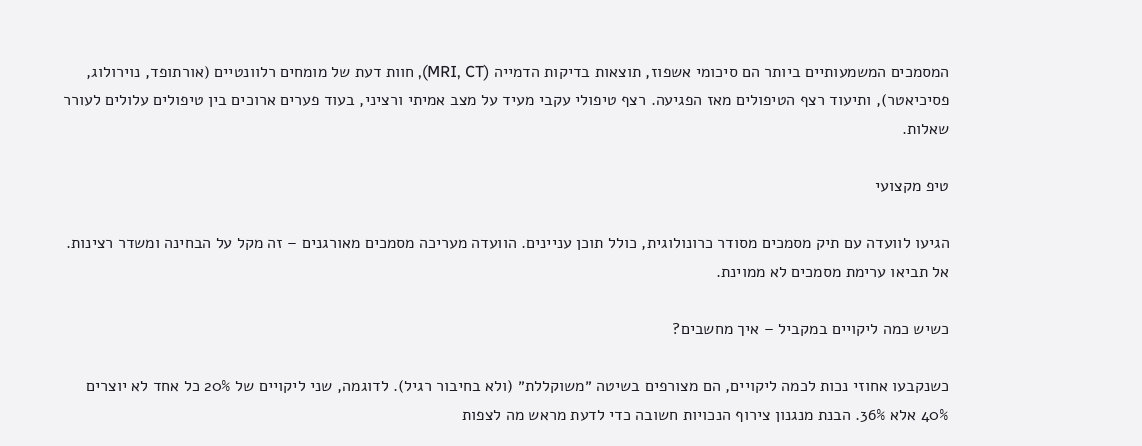המסמכים המשמעותיים ביותר הם סיכומי אשפוז, תוצאות בדיקות הדמייה (MRI, CT), חוות דעת של מומחים רלוונטיים (אורתופד, נוירולוג, פסיכיאטר), ותיעוד רצף הטיפולים מאז הפגיעה. רצף טיפולי עקבי מעיד על מצב אמיתי ורציני, בעוד פערים ארוכים בין טיפולים עלולים לעורר שאלות.

טיפ מקצועי

הגיעו לוועדה עם תיק מסמכים מסודר כרונולוגית, כולל תוכן עניינים. הוועדה מעריכה מסמכים מאורגנים – זה מקל על הבחינה ומשדר רצינות. אל תביאו ערימת מסמכים לא ממוינת.

כשיש כמה ליקויים במקביל – איך מחשבים?

כשנקבעו אחוזי נכות לכמה ליקויים, הם מצורפים בשיטה ״משוקללת״ (ולא בחיבור רגיל). לדוגמה, שני ליקויים של 20% כל אחד לא יוצרים 40% אלא 36%. הבנת מנגנון צירוף הנכויות חשובה כדי לדעת מראש מה לצפות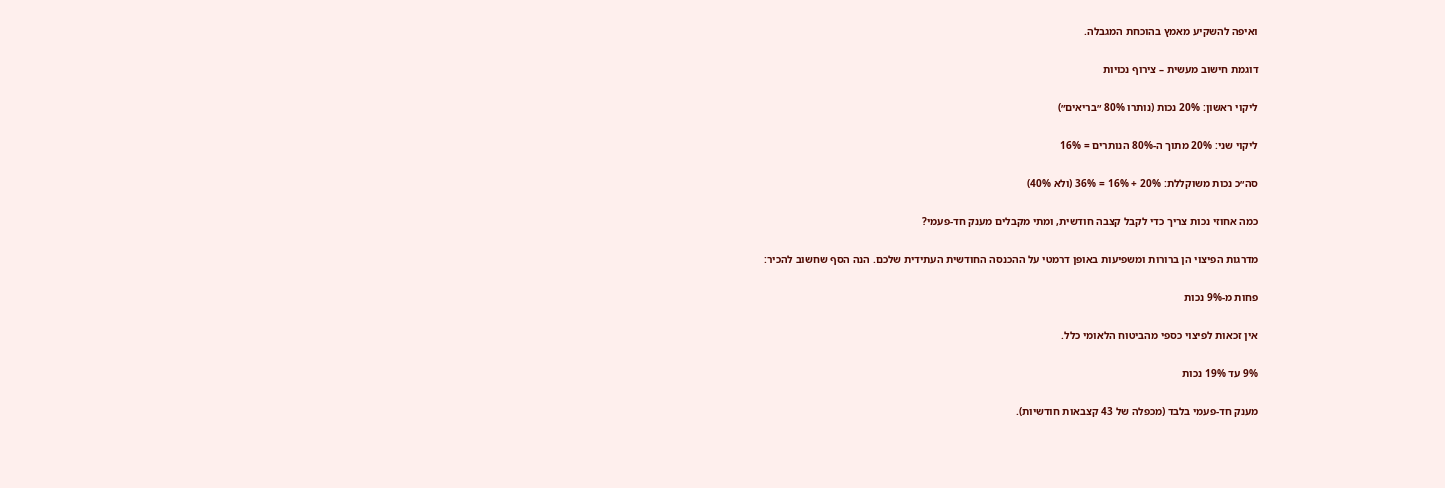ואיפה להשקיע מאמץ בהוכחת המגבלה.

דוגמת חישוב מעשית – צירוף נכויות

ליקוי ראשון: 20% נכות (נותרו 80% ״בריאים״)

ליקוי שני: 20% מתוך ה-80% הנותרים = 16%

סה״כ נכות משוקללת: 20% + 16% = 36% (ולא 40%)

כמה אחוזי נכות צריך כדי לקבל קצבה חודשית, ומתי מקבלים מענק חד-פעמי?

מדרגות הפיצוי הן ברורות ומשפיעות באופן דרמטי על ההכנסה החודשית העתידית שלכם. הנה הסף שחשוב להכיר:

פחות מ-9% נכות

אין זכאות לפיצוי כספי מהביטוח הלאומי כלל.

9% עד 19% נכות

מענק חד-פעמי בלבד (מכפלה של 43 קצבאות חודשיות).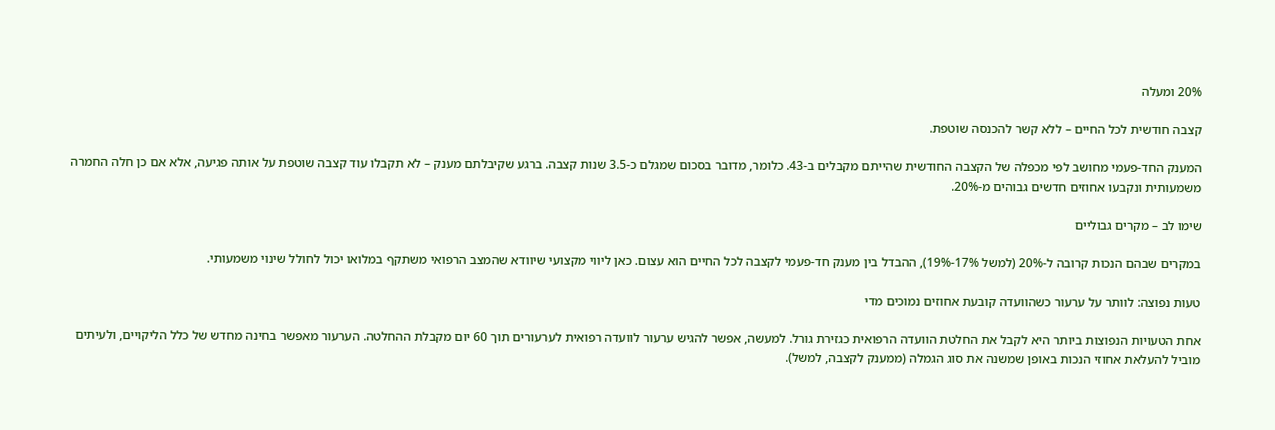20% ומעלה

קצבה חודשית לכל החיים – ללא קשר להכנסה שוטפת.

המענק החד-פעמי מחושב לפי מכפלה של הקצבה החודשית שהייתם מקבלים ב-43. כלומר, מדובר בסכום שמגלם כ-3.5 שנות קצבה. ברגע שקיבלתם מענק – לא תקבלו עוד קצבה שוטפת על אותה פגיעה, אלא אם כן חלה החמרה משמעותית ונקבעו אחוזים חדשים גבוהים מ-20%.

שימו לב – מקרים גבוליים

במקרים שבהם הנכות קרובה ל-20% (למשל 17%-19%), ההבדל בין מענק חד-פעמי לקצבה לכל החיים הוא עצום. כאן ליווי מקצועי שיוודא שהמצב הרפואי משתקף במלואו יכול לחולל שינוי משמעותי.

טעות נפוצה: לוותר על ערעור כשהוועדה קובעת אחוזים נמוכים מדי

אחת הטעויות הנפוצות ביותר היא לקבל את החלטת הוועדה הרפואית כגזירת גורל. למעשה, אפשר להגיש ערעור לוועדה רפואית לערעורים תוך 60 יום מקבלת ההחלטה. הערעור מאפשר בחינה מחדש של כלל הליקויים, ולעיתים מוביל להעלאת אחוזי הנכות באופן שמשנה את סוג הגמלה (ממענק לקצבה, למשל).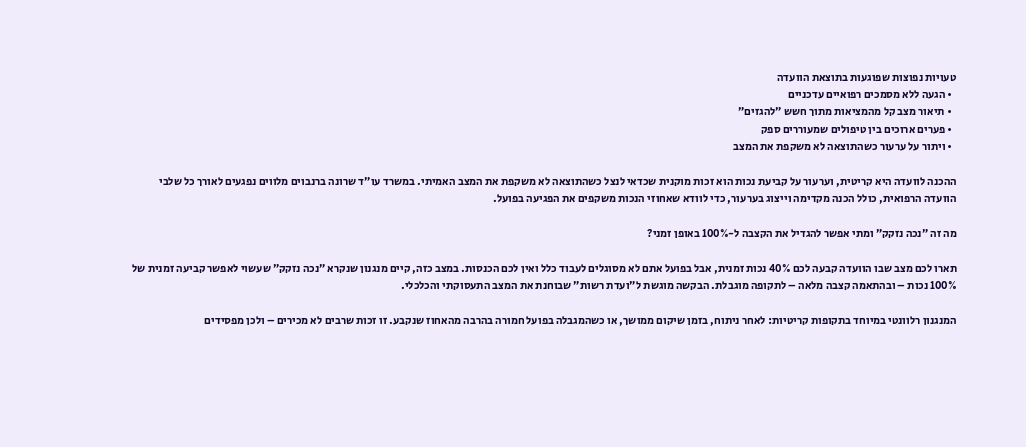טעויות נפוצות שפוגעות בתוצאת הוועדה
  • הגעה ללא מסמכים רפואיים עדכניים
  • תיאור מצב קל מהמציאות מתוך חשש ״להגזים״
  • פערים ארוכים בין טיפולים שמעוררים ספק
  • ויתור על ערעור כשהתוצאה לא משקפת את המצב

ההכנה לוועדה היא קריטית, וערעור על קביעת נכות הוא זכות מוקנית שכדאי לנצל כשהתוצאה לא משקפת את המצב האמיתי. במשרד עו״ד שרונה ברנבוים מלווים נפגעים לאורך כל שלבי הוועדה הרפואית, כולל הכנה מקדימה וייצוג בערעור, כדי לוודא שאחוזי הנכות משקפים את הפגיעה בפועל.

מה זה ״נכה נזקק״ ומתי אפשר להגדיל את הקצבה ל-100% באופן זמני?

תארו לכם מצב שבו הוועדה קבעה לכם 40% נכות זמנית, אבל בפועל אתם לא מסוגלים לעבוד כלל ואין לכם הכנסות. במצב כזה, קיים מנגנון שנקרא ״נכה נזקק״ שעשוי לאפשר קביעה זמנית של 100% נכות – ובהתאמה קצבה מלאה – לתקופה מוגבלת. הבקשה מוגשת ל״ועדת רשות״ שבוחנת את המצב התעסוקתי והכלכלי.

המנגנון רלוונטי במיוחד בתקופות קריטיות: לאחר ניתוח, בזמן שיקום ממושך, או כשהמגבלה בפועל חמורה בהרבה מהאחוז שנקבע. זו זכות שרבים לא מכירים – ולכן מפסידים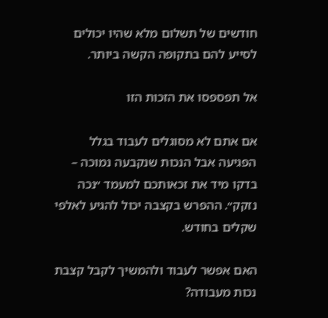חודשים של תשלום מלא שהיו יכולים לסייע להם בתקופה הקשה ביותר.

אל תפספסו את הזכות הזו

אם אתם לא מסוגלים לעבוד בגלל הפגיעה אבל הנכות שנקבעה נמוכה – בדקו מיד את זכאותכם למעמד ״נכה נזקק״. ההפרש בקצבה יכול להגיע לאלפי שקלים בחודש.

האם אפשר לעבוד ולהמשיך לקבל קצבת נכות מעבודה?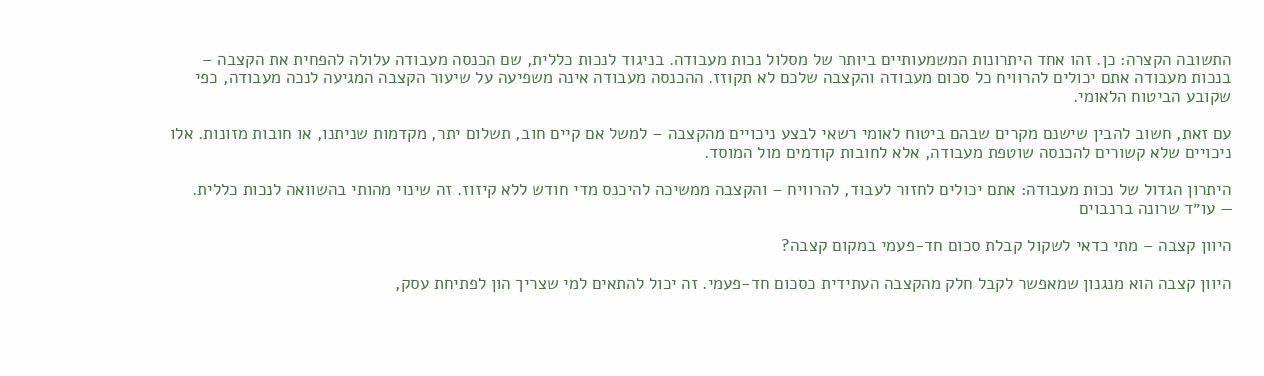התשובה הקצרה: כן. זהו אחד היתרונות המשמעותיים ביותר של מסלול נכות מעבודה. בניגוד לנכות כללית, שם הכנסה מעבודה עלולה להפחית את הקצבה – בנכות מעבודה אתם יכולים להרוויח כל סכום מעבודה והקצבה שלכם לא תקוזז. ההכנסה מעבודה אינה משפיעה על שיעור הקצבה המגיעה לנכה מעבודה, כפי שקובע הביטוח הלאומי.

עם זאת, חשוב להבין שישנם מקרים שבהם ביטוח לאומי רשאי לבצע ניכויים מהקצבה – למשל אם קיים חוב, תשלום יתר, מקדמות שניתנו, או חובות מזונות. אלו ניכויים שלא קשורים להכנסה שוטפת מעבודה, אלא לחובות קודמים מול המוסד.

היתרון הגדול של נכות מעבודה: אתם יכולים לחזור לעבוד, להרוויח – והקצבה ממשיכה להיכנס מדי חודש ללא קיזוז. זה שינוי מהותי בהשוואה לנכות כללית.
— עו״ד שרונה ברנבוים

היוון קצבה – מתי כדאי לשקול קבלת סכום חד-פעמי במקום קצבה?

היוון קצבה הוא מנגנון שמאפשר לקבל חלק מהקצבה העתידית כסכום חד-פעמי. זה יכול להתאים למי שצריך הון לפתיחת עסק,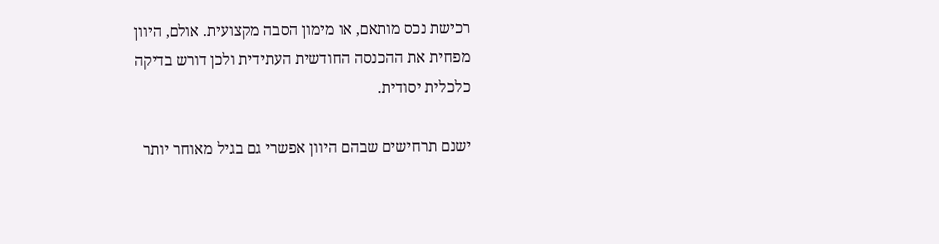רכישת נכס מותאם, או מימון הסבה מקצועית. אולם, היוון מפחית את ההכנסה החודשית העתידית ולכן דורש בדיקה כלכלית יסודית.

ישנם תרחישים שבהם היוון אפשרי גם בגיל מאוחר יותר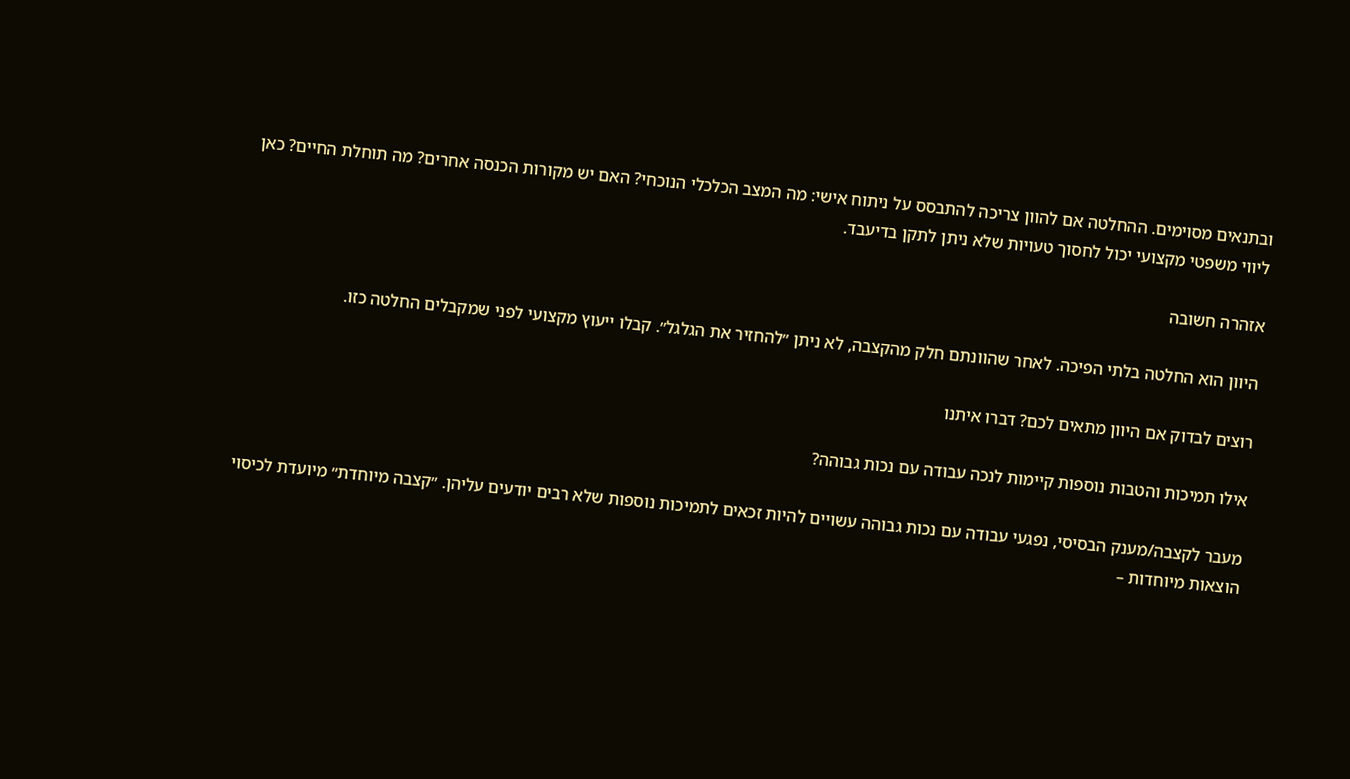ובתנאים מסוימים. ההחלטה אם להוון צריכה להתבסס על ניתוח אישי: מה המצב הכלכלי הנוכחי? האם יש מקורות הכנסה אחרים? מה תוחלת החיים? כאן ליווי משפטי מקצועי יכול לחסוך טעויות שלא ניתן לתקן בדיעבד.

אזהרה חשובה

היוון הוא החלטה בלתי הפיכה. לאחר שהוונתם חלק מהקצבה, לא ניתן ״להחזיר את הגלגל״. קבלו ייעוץ מקצועי לפני שמקבלים החלטה כזו.

רוצים לבדוק אם היוון מתאים לכם? דברו איתנו

אילו תמיכות והטבות נוספות קיימות לנכה עבודה עם נכות גבוהה?

מעבר לקצבה/מענק הבסיסי, נפגעי עבודה עם נכות גבוהה עשויים להיות זכאים לתמיכות נוספות שלא רבים יודעים עליהן. ״קצבה מיוחדת״ מיועדת לכיסוי הוצאות מיוחדות –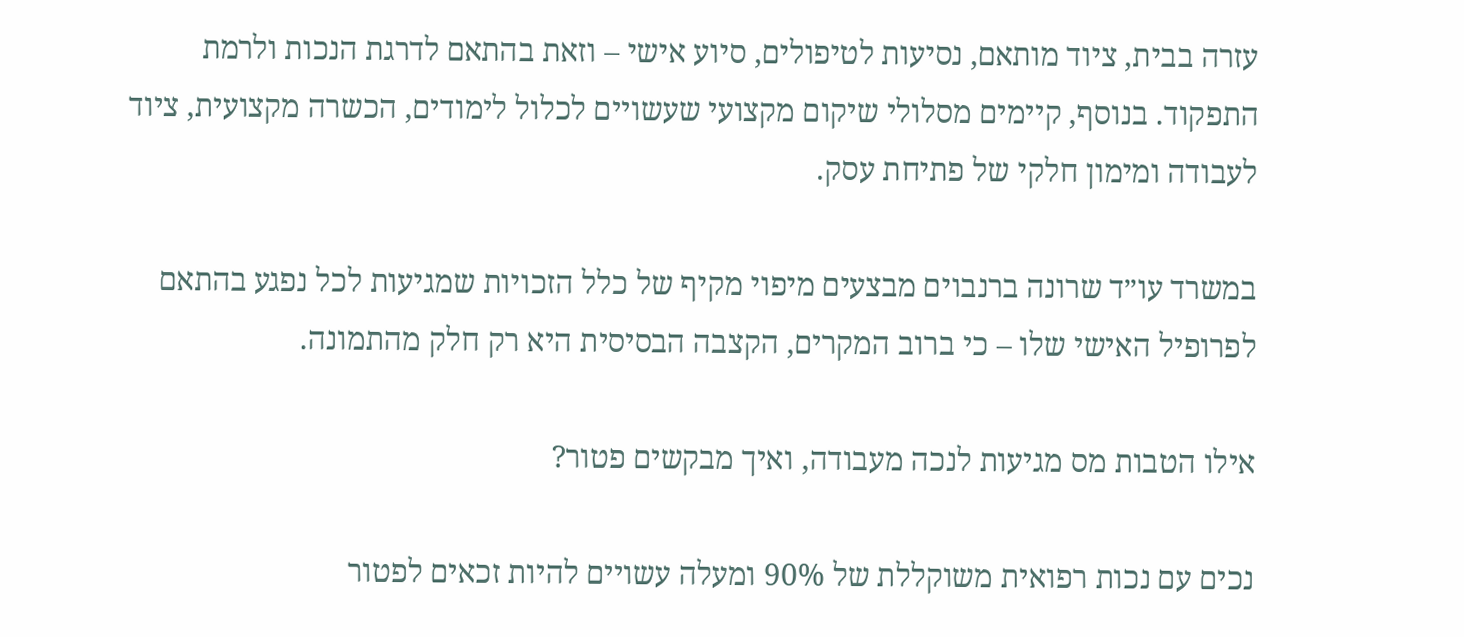עזרה בבית, ציוד מותאם, נסיעות לטיפולים, סיוע אישי – וזאת בהתאם לדרגת הנכות ולרמת התפקוד. בנוסף, קיימים מסלולי שיקום מקצועי שעשויים לכלול לימודים, הכשרה מקצועית, ציוד לעבודה ומימון חלקי של פתיחת עסק.

במשרד עו״ד שרונה ברנבוים מבצעים מיפוי מקיף של כלל הזכויות שמגיעות לכל נפגע בהתאם לפרופיל האישי שלו – כי ברוב המקרים, הקצבה הבסיסית היא רק חלק מהתמונה.

אילו הטבות מס מגיעות לנכה מעבודה, ואיך מבקשים פטור?

נכים עם נכות רפואית משוקללת של 90% ומעלה עשויים להיות זכאים לפטור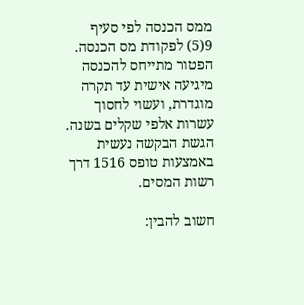ממס הכנסה לפי סעיף 9(5) לפקודת מס הכנסה. הפטור מתייחס להכנסה מיגיעה אישית עד תקרה מוגדרת, ועשוי לחסוך עשרות אלפי שקלים בשנה. הגשת הבקשה נעשית באמצעות טופס 1516 דרך רשות המסים.

חשוב להבין: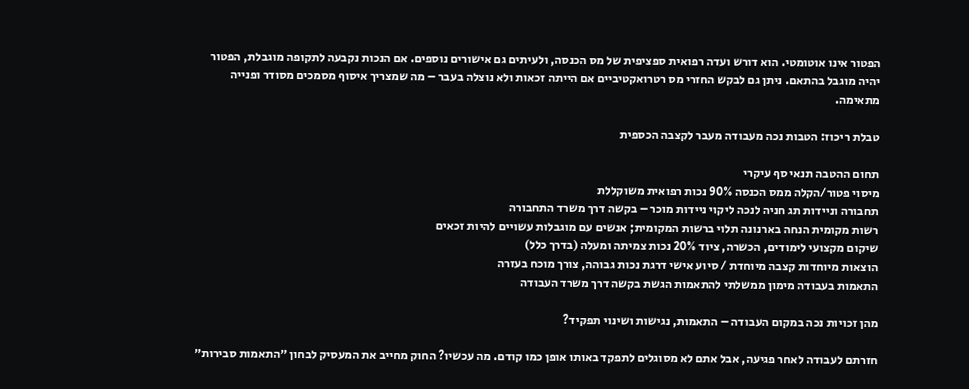הפטור אינו אוטומטי. הוא דורש ועדה רפואית ספציפית של מס הכנסה, ולעיתים גם אישורים נוספים. אם הנכות נקבעה לתקופה מוגבלת, הפטור יהיה מוגבל בהתאם. ניתן גם לבקש החזרי מס רטרואקטיביים אם הייתה זכאות ולא נוצלה בעבר – מה שמצריך איסוף מסמכים מסודר ופנייה מתאימה.

טבלת ריכוז: הטבות נכה מעבודה מעבר לקצבה הכספית

תחום ההטבה תנאי סף עיקרי
מיסוי פטור/הקלה ממס הכנסה 90% נכות רפואית משוקללת
תחבורה וניידות תג חניה לנכה ליקוי ניידות מוכר – בקשה דרך משרד התחבורה
רשות מקומית הנחה בארנונה תלוי ברשות המקומית; אנשים עם מוגבלות עשויים להיות זכאים
שיקום מקצועי לימודים, הכשרה, ציוד 20% נכות צמיתה ומעלה (בדרך כלל)
הוצאות מיוחדות קצבה מיוחדת / סיוע אישי דרגת נכות גבוהה, צורך מוכח בעזרה
התאמות בעבודה מימון ממשלתי להתאמות הגשת בקשה דרך משרד העבודה

מהן זכויות נכה במקום העבודה – התאמות, נגישות ושינוי תפקיד?

חזרתם לעבודה לאחר פגיעה, אבל אתם לא מסוגלים לתפקד באותו אופן כמו קודם. מה עכשיו? החוק מחייב את המעסיק לבחון ״התאמות סבירות״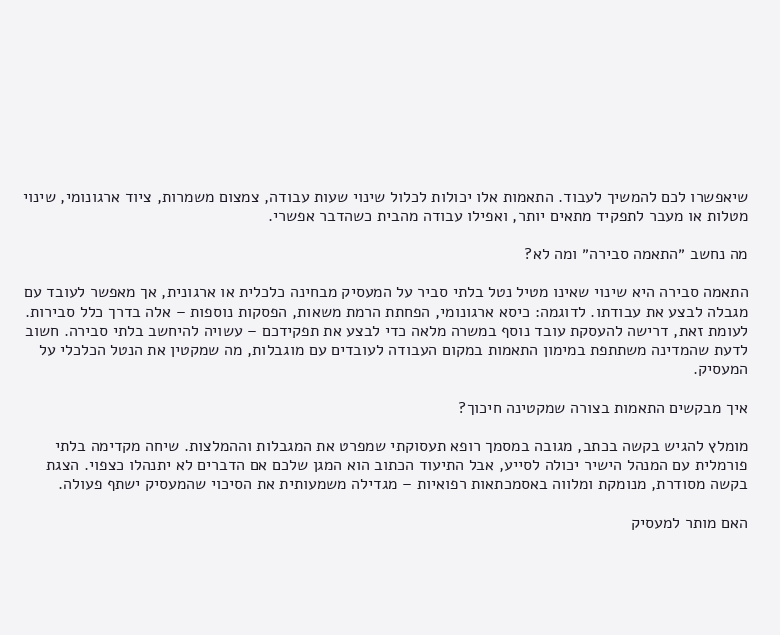שיאפשרו לכם להמשיך לעבוד. התאמות אלו יכולות לכלול שינוי שעות עבודה, צמצום משמרות, ציוד ארגונומי, שינוי מטלות או מעבר לתפקיד מתאים יותר, ואפילו עבודה מהבית כשהדבר אפשרי.

מה נחשב ״התאמה סבירה״ ומה לא?

התאמה סבירה היא שינוי שאינו מטיל נטל בלתי סביר על המעסיק מבחינה כלכלית או ארגונית, אך מאפשר לעובד עם מגבלה לבצע את עבודתו. לדוגמה: כיסא ארגונומי, הפחתת הרמת משאות, הפסקות נוספות – אלה בדרך כלל סבירות. לעומת זאת, דרישה להעסקת עובד נוסף במשרה מלאה כדי לבצע את תפקידכם – עשויה להיחשב בלתי סבירה. חשוב לדעת שהמדינה משתתפת במימון התאמות במקום העבודה לעובדים עם מוגבלות, מה שמקטין את הנטל הכלכלי על המעסיק.

איך מבקשים התאמות בצורה שמקטינה חיכוך?

מומלץ להגיש בקשה בכתב, מגובה במסמך רופא תעסוקתי שמפרט את המגבלות וההמלצות. שיחה מקדימה בלתי פורמלית עם המנהל הישיר יכולה לסייע, אבל התיעוד הכתוב הוא המגן שלכם אם הדברים לא יתנהלו כצפוי. הצגת בקשה מסודרת, מנומקת ומלווה באסמכתאות רפואיות – מגדילה משמעותית את הסיכוי שהמעסיק ישתף פעולה.

האם מותר למעסיק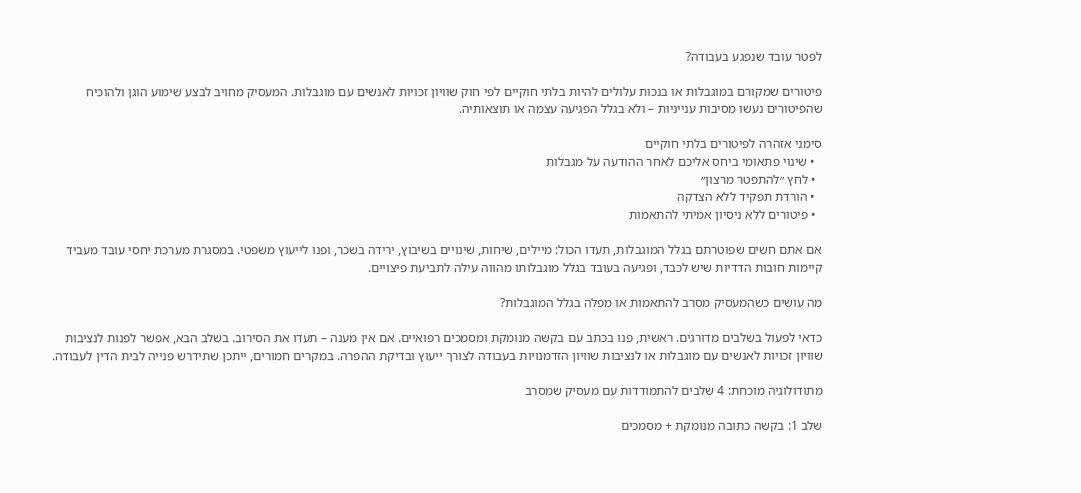לפטר עובד שנפגע בעבודה?

פיטורים שמקורם במוגבלות או בנכות עלולים להיות בלתי חוקיים לפי חוק שוויון זכויות לאנשים עם מוגבלות. המעסיק מחויב לבצע שימוע הוגן ולהוכיח שהפיטורים נעשו מסיבות ענייניות – ולא בגלל הפגיעה עצמה או תוצאותיה.

סימני אזהרה לפיטורים בלתי חוקיים
  • שינוי פתאומי ביחס אליכם לאחר ההודעה על מגבלות
  • לחץ ״להתפטר מרצון״
  • הורדת תפקיד ללא הצדקה
  • פיטורים ללא ניסיון אמיתי להתאמות

אם אתם חשים שפוטרתם בגלל המוגבלות, תעדו הכול: מיילים, שיחות, שינויים בשיבוץ, ירידה בשכר, ופנו לייעוץ משפטי. במסגרת מערכת יחסי עובד מעביד קיימות חובות הדדיות שיש לכבד, ופגיעה בעובד בגלל מוגבלותו מהווה עילה לתביעת פיצויים.

מה עושים כשהמעסיק מסרב להתאמות או מפלה בגלל המוגבלות?

כדאי לפעול בשלבים מדורגים. ראשית, פנו בכתב עם בקשה מנומקת ומסמכים רפואיים. אם אין מענה – תעדו את הסירוב. בשלב הבא, אפשר לפנות לנציבות שוויון זכויות לאנשים עם מוגבלות או לנציבות שוויון הזדמנויות בעבודה לצורך ייעוץ ובדיקת ההפרה. במקרים חמורים, ייתכן שתידרש פנייה לבית הדין לעבודה.

מתודולוגיה מוכחת: 4 שלבים להתמודדות עם מעסיק שמסרב

שלב 1: בקשה כתובה מנומקת + מסמכים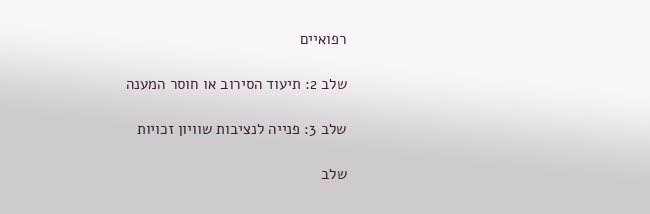רפואיים

שלב 2: תיעוד הסירוב או חוסר המענה

שלב 3: פנייה לנציבות שוויון זכויות

שלב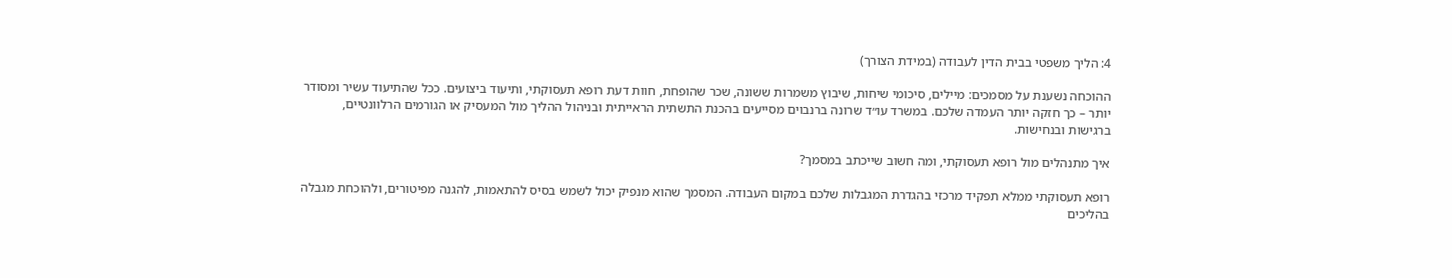4: הליך משפטי בבית הדין לעבודה (במידת הצורך)

ההוכחה נשענת על מסמכים: מיילים, סיכומי שיחות, שיבוץ משמרות ששונה, שכר שהופחת, חוות דעת רופא תעסוקתי, ותיעוד ביצועים. ככל שהתיעוד עשיר ומסודר יותר – כך חזקה יותר העמדה שלכם. במשרד עו״ד שרונה ברנבוים מסייעים בהכנת התשתית הראייתית ובניהול ההליך מול המעסיק או הגורמים הרלוונטיים, ברגישות ובנחישות.

איך מתנהלים מול רופא תעסוקתי, ומה חשוב שייכתב במסמך?

רופא תעסוקתי ממלא תפקיד מרכזי בהגדרת המגבלות שלכם במקום העבודה. המסמך שהוא מנפיק יכול לשמש בסיס להתאמות, להגנה מפיטורים, ולהוכחת מגבלה בהליכים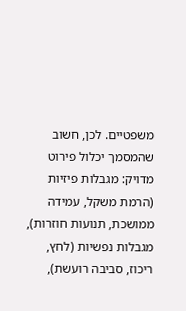משפטיים. לכן, חשוב שהמסמך יכלול פירוט מדויק: מגבלות פיזיות (הרמת משקל, עמידה ממושכת, תנועות חוזרות), מגבלות נפשיות (לחץ, ריכוז, סביבה רועשת),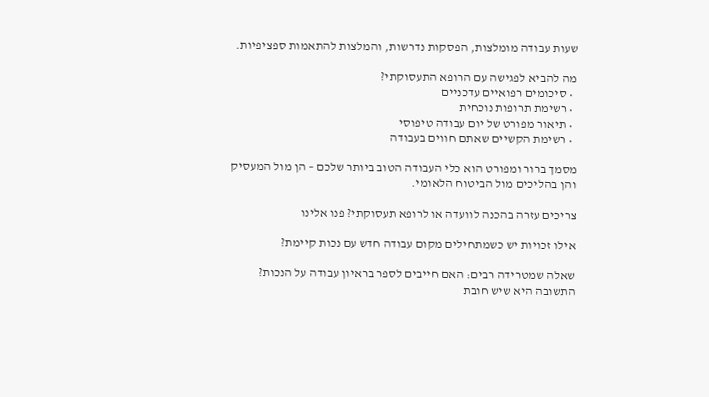שעות עבודה מומלצות, הפסקות נדרשות, והמלצות להתאמות ספציפיות.

מה להביא לפגישה עם הרופא התעסוקתי?
  • סיכומים רפואיים עדכניים
  • רשימת תרופות נוכחית
  • תיאור מפורט של יום עבודה טיפוסי
  • רשימת הקשיים שאתם חווים בעבודה

מסמך ברור ומפורט הוא כלי העבודה הטוב ביותר שלכם – הן מול המעסיק והן בהליכים מול הביטוח הלאומי.

צריכים עזרה בהכנה לוועדה או לרופא תעסוקתי? פנו אלינו

אילו זכויות יש כשמתחילים מקום עבודה חדש עם נכות קיימת?

שאלה שמטרידה רבים: האם חייבים לספר בראיון עבודה על הנכות? התשובה היא שיש חובת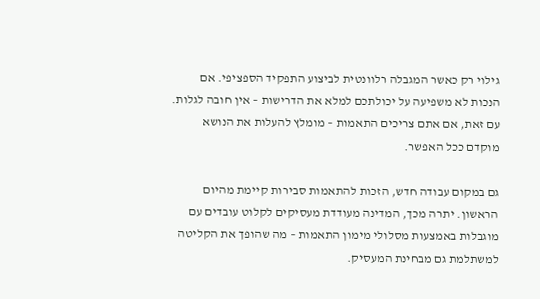גילוי רק כאשר המגבלה רלוונטית לביצוע התפקיד הספציפי. אם הנכות לא משפיעה על יכולתכם למלא את הדרישות – אין חובה לגלות. עם זאת, אם אתם צריכים התאמות – מומלץ להעלות את הנושא מוקדם ככל האפשר.

גם במקום עבודה חדש, הזכות להתאמות סבירות קיימת מהיום הראשון. יתרה מכך, המדינה מעודדת מעסיקים לקלוט עובדים עם מוגבלות באמצעות מסלולי מימון התאמות – מה שהופך את הקליטה למשתלמת גם מבחינת המעסיק.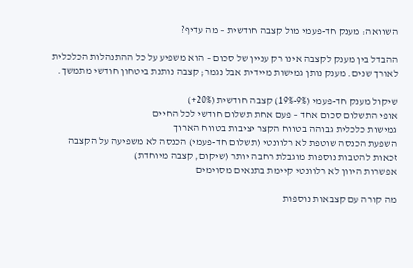השוואה: מענק חד-פעמי מול קצבה חודשית – מה עדיף?

ההבדל בין מענק לקצבה אינו רק עניין של סכום – הוא משפיע על כל ההתנהלות הכלכלית לאורך שנים. מענק נותן גמישות מיידית אבל נגמר; קצבה נותנת ביטחון חודשי מתמשך.

שיקול מענק חד-פעמי (9%-19%) קצבה חודשית (20%+)
אופי התשלום סכום אחד – פעם אחת תשלום חודשי לכל החיים
גמישות כלכלית גבוהה בטווח הקצר יציבות בטווח הארוך
השפעת הכנסה שוטפת לא רלוונטי (תשלום חד-פעמי) הכנסה לא משפיעה על הקצבה
זכאות להטבות נוספות מוגבלת רחבה יותר (שיקום, קצבה מיוחדת)
אפשרות היוון לא רלוונטי קיימת בתנאים מסוימים

מה קורה עם קצבאות נוספות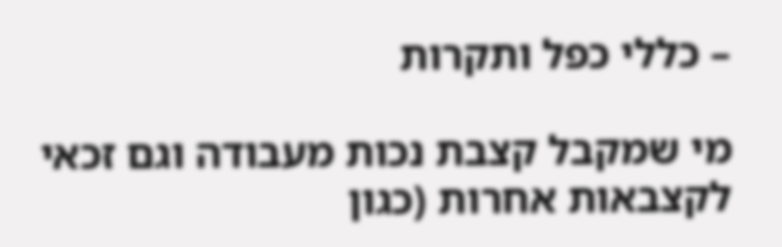– כללי כפל ותקרות

מי שמקבל קצבת נכות מעבודה וגם זכאי לקצבאות אחרות (כגון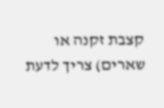קצבת זקנה או שארים) צריך לדעת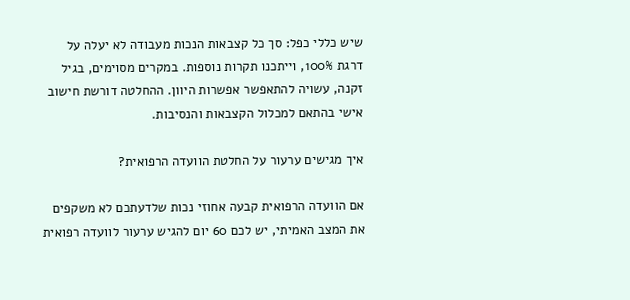שיש כללי כפל: סך כל קצבאות הנכות מעבודה לא יעלה על דרגת 100%, וייתכנו תקרות נוספות. במקרים מסוימים, בגיל זקנה, עשויה להתאפשר אפשרות היוון. ההחלטה דורשת חישוב אישי בהתאם למכלול הקצבאות והנסיבות.

איך מגישים ערעור על החלטת הוועדה הרפואית?

אם הוועדה הרפואית קבעה אחוזי נכות שלדעתכם לא משקפים את המצב האמיתי, יש לכם 60 יום להגיש ערעור לוועדה רפואית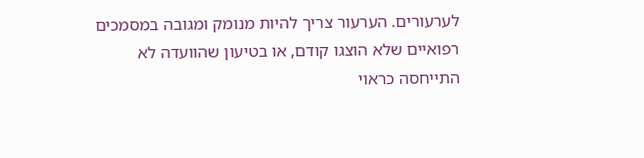לערעורים. הערעור צריך להיות מנומק ומגובה במסמכים רפואיים שלא הוצגו קודם, או בטיעון שהוועדה לא התייחסה כראוי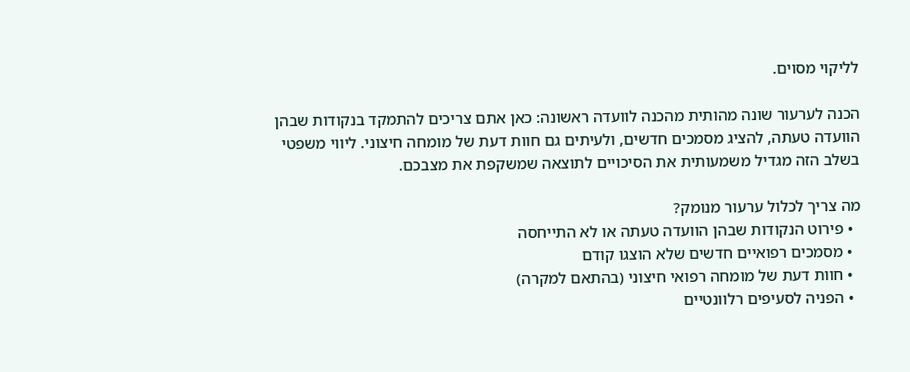לליקוי מסוים.

הכנה לערעור שונה מהותית מהכנה לוועדה ראשונה: כאן אתם צריכים להתמקד בנקודות שבהן הוועדה טעתה, להציג מסמכים חדשים, ולעיתים גם חוות דעת של מומחה חיצוני. ליווי משפטי בשלב הזה מגדיל משמעותית את הסיכויים לתוצאה שמשקפת את מצבכם.

מה צריך לכלול ערעור מנומק?
  • פירוט הנקודות שבהן הוועדה טעתה או לא התייחסה
  • מסמכים רפואיים חדשים שלא הוצגו קודם
  • חוות דעת של מומחה רפואי חיצוני (בהתאם למקרה)
  • הפניה לסעיפים רלוונטיים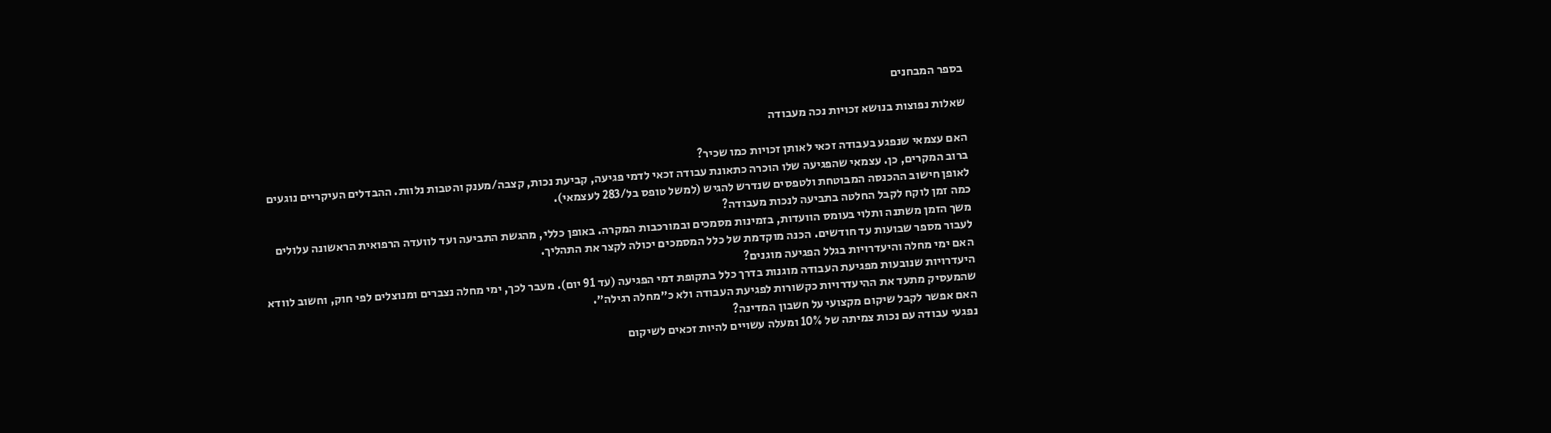בספר המבחנים

שאלות נפוצות בנושא זכויות נכה מעבודה

האם עצמאי שנפגע בעבודה זכאי לאותן זכויות כמו שכיר?
ברוב המקרים, כן. עצמאי שהפגיעה שלו הוכרה כתאונת עבודה זכאי לדמי פגיעה, קביעת נכות, קצבה/מענק והטבות נלוות. ההבדלים העיקריים נוגעים לאופן חישוב ההכנסה המבוטחת ולטפסים שנדרש להגיש (למשל טופס בל/283 לעצמאי).
כמה זמן לוקח לקבל החלטה בתביעה לנכות מעבודה?
משך הזמן משתנה ותלוי בעומס הוועדות, בזמינות מסמכים ובמורכבות המקרה. באופן כללי, מהגשת התביעה ועד לוועדה הרפואית הראשונה עלולים לעבור מספר שבועות עד חודשים. הכנה מוקדמת של כלל המסמכים יכולה לקצר את התהליך.
האם ימי מחלה והיעדרויות בגלל הפגיעה מוגנים?
היעדרויות שנובעות מפגיעת העבודה מוגנות בדרך כלל בתקופת דמי הפגיעה (עד 91 יום). מעבר לכך, ימי מחלה נצברים ומנוצלים לפי חוק, וחשוב לוודא שהמעסיק מתעד את ההיעדרויות כקשורות לפגיעת העבודה ולא כ״מחלה רגילה״.
האם אפשר לקבל שיקום מקצועי על חשבון המדינה?
נפגעי עבודה עם נכות צמיתה של 10% ומעלה עשויים להיות זכאים לשיקום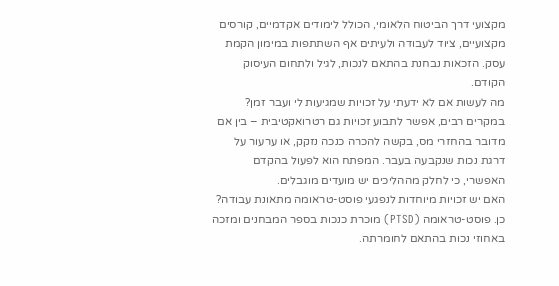מקצועי דרך הביטוח הלאומי, הכולל לימודים אקדמיים, קורסים מקצועיים, ציוד לעבודה ולעיתים אף השתתפות במימון הקמת עסק. הזכאות נבחנת בהתאם לנכות, לגיל ולתחום העיסוק הקודם.
מה לעשות אם לא ידעתי על זכויות שמגיעות לי ועבר זמן?
במקרים רבים, אפשר לתבוע זכויות גם רטרואקטיבית – בין אם מדובר בהחזרי מס, בקשה להכרה כנכה נזקק, או ערעור על דרגת נכות שנקבעה בעבר. המפתח הוא לפעול בהקדם האפשרי, כי לחלק מההליכים יש מועדים מוגבלים.
האם יש זכויות מיוחדות לנפגעי פוסט-טראומה מתאונת עבודה?
כן. פוסט-טראומה (PTSD) מוכרת כנכות בספר המבחנים ומזכה באחוזי נכות בהתאם לחומרתה.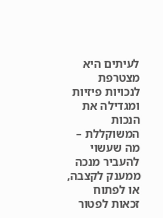לעיתים היא מצטרפת לנכויות פיזיות ומגדילה את הנכות המשוקללת – מה שעשוי להעביר מנכה ממענק לקצבה, או לפתוח זכאות לפטור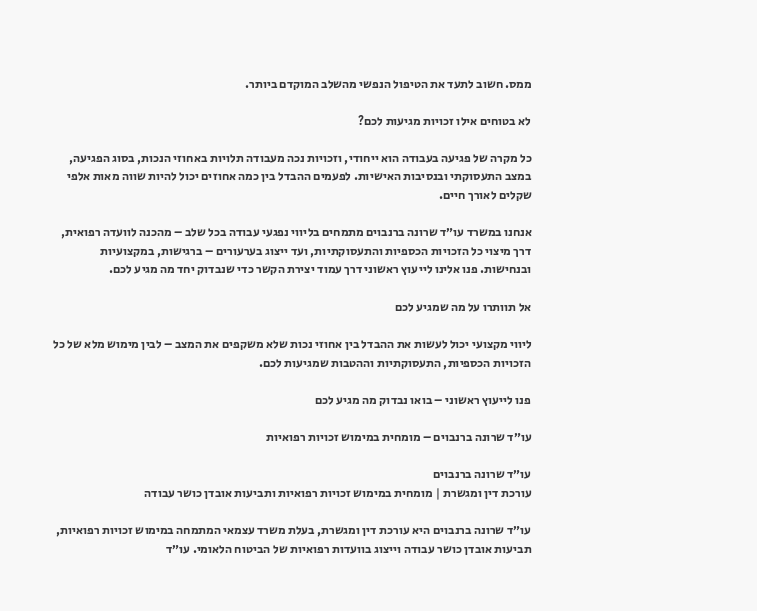ממס. חשוב לתעד את הטיפול הנפשי מהשלב המוקדם ביותר.

לא בטוחים אילו זכויות מגיעות לכם?

כל מקרה של פגיעה בעבודה הוא ייחודי, וזכויות נכה מעבודה תלויות באחוזי הנכות, בסוג הפגיעה, במצב התעסוקתי ובנסיבות האישיות. לפעמים ההבדל בין כמה אחוזים יכול להיות שווה מאות אלפי שקלים לאורך חיים.

אנחנו במשרד עו״ד שרונה ברנבוים מתמחים בליווי נפגעי עבודה בכל שלב – מהכנה לוועדה רפואית, דרך מיצוי כל הזכויות הכספיות והתעסוקתיות, ועד ייצוג בערעורים – ברגישות, במקצועיות ובנחישות. פנו אלינו לייעוץ ראשוני דרך עמוד יצירת הקשר כדי שנבדוק יחד מה מגיע לכם.

אל תוותרו על מה שמגיע לכם

ליווי מקצועי יכול לעשות את ההבדל בין אחוזי נכות שלא משקפים את המצב – לבין מימוש מלא של כל הזכויות הכספיות, התעסוקתיות וההטבות שמגיעות לכם.

פנו לייעוץ ראשוני – בואו נבדוק מה מגיע לכם

עו״ד שרונה ברנבוים – מומחית במימוש זכויות רפואיות

עו״ד שרונה ברנבוים
עורכת דין ומגשרת | מומחית במימוש זכויות רפואיות ותביעות אובדן כושר עבודה

עו״ד שרונה ברנבוים היא עורכת דין ומגשרת, בעלת משרד עצמאי המתמחה במימוש זכויות רפואיות, תביעות אובדן כושר עבודה וייצוג בוועדות רפואיות של הביטוח הלאומי. עו״ד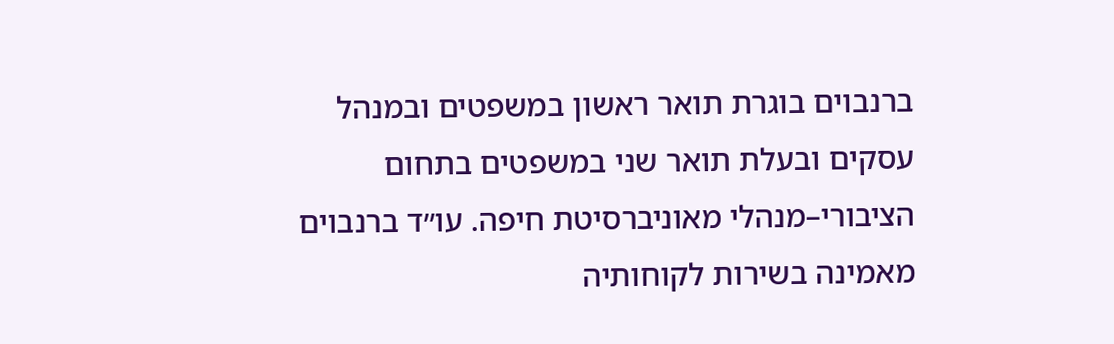ברנבוים בוגרת תואר ראשון במשפטים ובמנהל עסקים ובעלת תואר שני במשפטים בתחום הציבורי–מנהלי מאוניברסיטת חיפה. עו״ד ברנבוים מאמינה בשירות לקוחותיה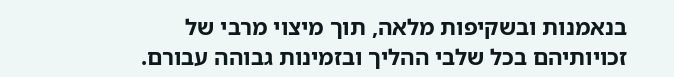בנאמנות ובשקיפות מלאה, תוך מיצוי מרבי של זכויותיהם בכל שלבי ההליך ובזמינות גבוהה עבורם.